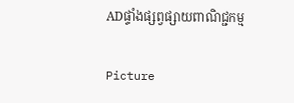ADផ្ទាំងផ្សព្វផ្សាយពាណិជ្ជកម្ម

Picture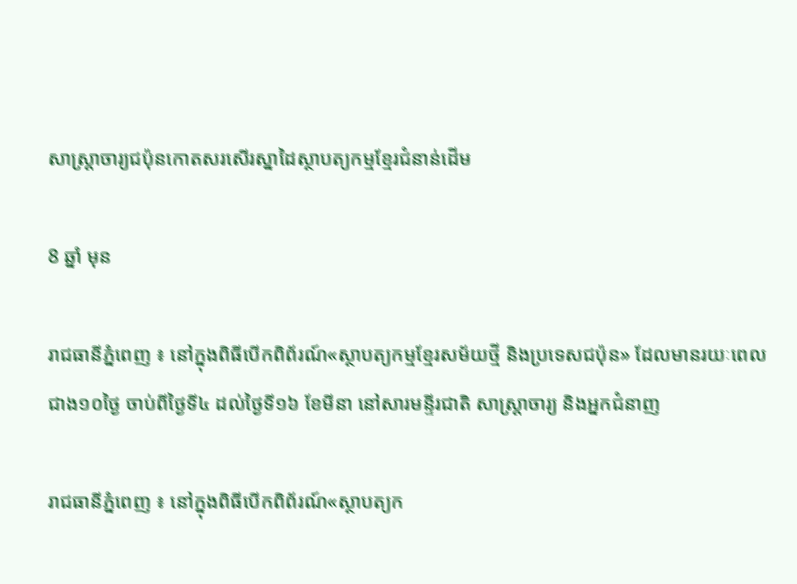សាស្ត្រាចារ្យជប៉ុនកោតសរសើរស្នាដៃស្ថាបត្យកម្មខ្មែរជំនាន់ដើម

8 ឆ្នាំ មុន

រាជធានីភ្នំពេញ ៖ នៅក្នុងពិធីបើកពិព័រណ៍«ស្ថាបត្យកម្មខ្មែរសម័យថ្មី និងប្រទេសជប៉ុន» ដែលមានរយៈពេលជាង១០ថ្ងៃ ចាប់ពីថ្ងៃទី៤ ដល់ថ្ងៃទី១៦ ខែមីនា នៅសារមន្ទីរជាតិ សាស្ត្រាចារ្យ និងអ្នកជំនាញ

រាជធានីភ្នំពេញ ៖ នៅក្នុងពិធីបើកពិព័រណ៍«ស្ថាបត្យក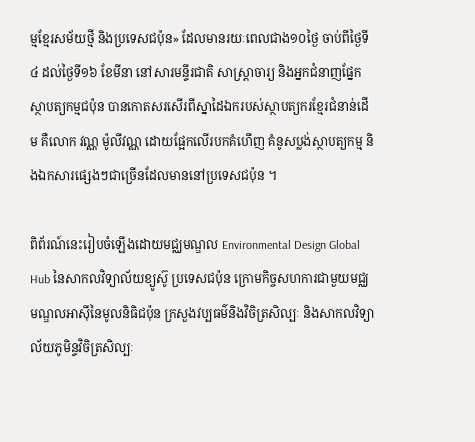ម្មខ្មែរសម័យថ្មី និងប្រទេសជប៉ុន» ដែលមានរយៈពេលជាង១០ថ្ងៃ ចាប់ពីថ្ងៃទី៤ ដល់ថ្ងៃទី១៦ ខែមីនា នៅសារមន្ទីរជាតិ សាស្ត្រាចារ្យ និងអ្នកជំនាញផ្នែកស្ថាបត្យកម្មជប៉ុន បានកោតសរសើរពីស្នាដៃឯករបស់ស្ថាបត្យករខ្មែរជំនាន់ដើម គឺលោក វណ្ណ ម៉ូលីវណ្ណ ដោយផ្អែកលើរបកគំហើញ គំនូសប្លង់ស្ថាបត្យកម្ម និងឯកសារផ្សេងៗជាច្រើនដែលមាននៅប្រទេសជប៉ុន ។

ពិព័រណ៍នេះរៀបចំឡើងដោយមជ្ឈមណ្ឌល Environmental Design Global Hub នៃសាកលវិទ្យាល័យខ្យូស៊ូ ប្រទេសជប៉ុន ក្រោមកិច្ចសហការជាមួយមជ្ឈមណ្ឌលអាស៊ីនៃមូលនិធិជប៉ុន ក្រសួងវប្បធម៌និងវិចិត្រសិល្បៈ និងសាកលវិទ្យាល័យភូមិន្ទវិចិត្រសិល្បៈ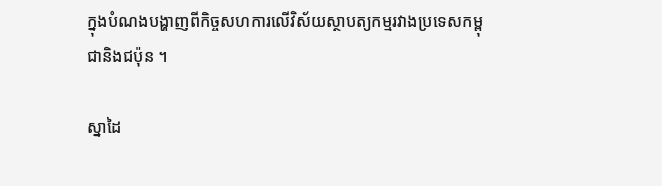ក្នុងបំណងបង្ហាញពីកិច្ចសហការលើវិស័យស្ថាបត្យកម្មរវាងប្រទេសកម្ពុជានិងជប៉ុន ។

ស្នាដៃ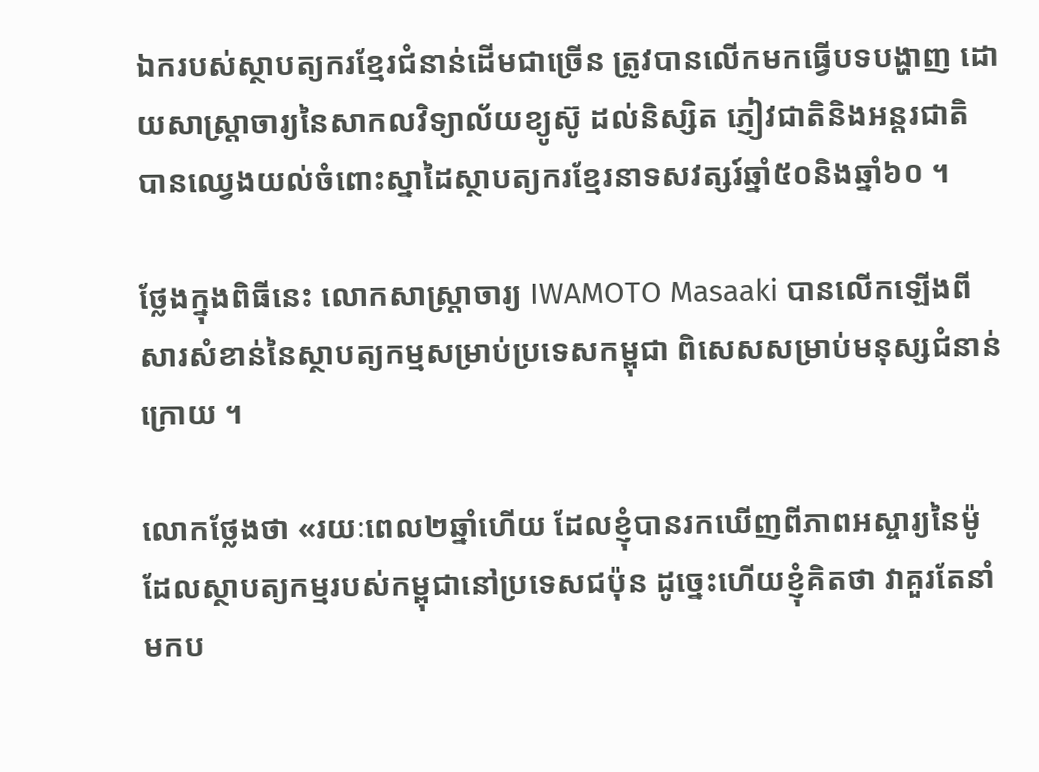ឯករបស់ស្ថាបត្យករខ្មែរជំនាន់ដើមជាច្រើន ត្រូវបានលើកមកធ្វើបទបង្ហាញ ដោយសាស្ត្រាចារ្យនៃសាកលវិទ្យាល័យខ្យូស៊ូ ដល់និស្សិត ភ្ញៀវជាតិនិងអន្តរជាតិ បានឈ្វេងយល់ចំពោះស្នាដៃស្ថាបត្យករខ្មែរនាទសវត្សរ៍ឆ្នាំ៥០និងឆ្នាំ៦០ ។

ថ្លែងក្នុងពិធីនេះ លោកសាស្ត្រាចារ្យ IWAMOTO Masaaki បានលើកឡើងពីសារសំខាន់នៃស្ថាបត្យកម្មសម្រាប់ប្រទេសកម្ពុជា ពិសេសសម្រាប់មនុស្សជំនាន់ក្រោយ ។

លោកថ្លែងថា «រយៈពេល២ឆ្នាំហើយ ដែលខ្ញុំបានរកឃើញពីភាពអស្ចារ្យនៃម៉ូដែលស្ថាបត្យកម្មរបស់កម្ពុជានៅប្រទេសជប៉ុន ដូច្នេះហើយខ្ញុំគិតថា វាគួរតែនាំមកប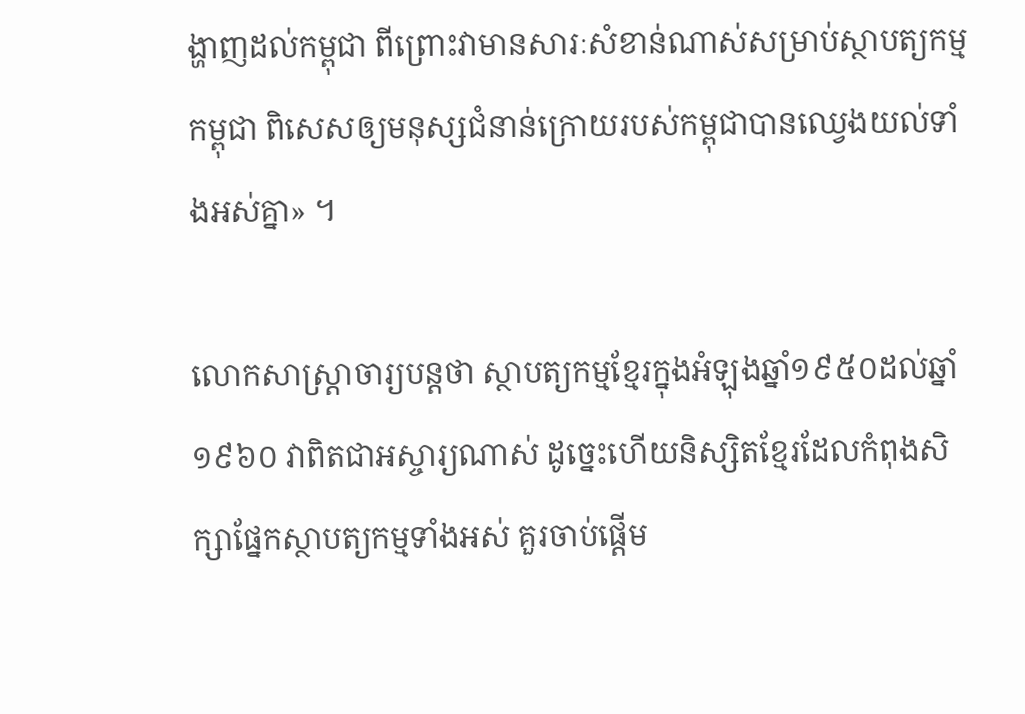ង្ហាញដល់កម្ពុជា ពីព្រោះវាមានសារៈសំខាន់ណាស់សម្រាប់ស្ថាបត្យកម្មកម្ពុជា ពិសេសឲ្យមនុស្សជំនាន់ក្រោយរបស់កម្ពុជាបានឈ្វេងយល់ទាំងអស់គ្នា» ។

លោកសាស្ត្រាចារ្យបន្ដថា ស្ថាបត្យកម្មខ្មែរក្នុងអំឡុងឆ្នាំ១៩៥០ដល់ឆ្នាំ១៩៦០ វាពិតជាអស្ចារ្យណាស់ ដូច្នេះហើយនិស្សិតខ្មែរដែលកំពុងសិក្សាផ្នែកស្ថាបត្យកម្មទាំងអស់ គួរចាប់ផ្ដើម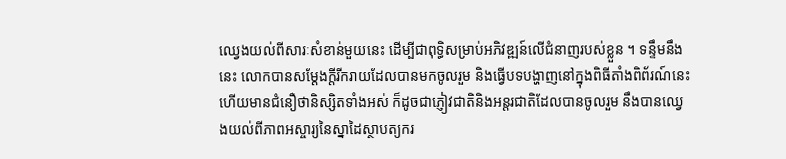ឈ្វេងយល់ពីសារៈសំខាន់មួយនេះ ដើម្បីជាពុទ្ធិសម្រាប់អភិវឌ្ឍន៍លើជំនាញរបស់ខ្លួន ។ ទន្ទឹមនឹងនេះ លោកបានសម្ដែងក្ដីរីករាយដែលបានមកចូលរួម និងធ្វើបទបង្ហាញនៅក្នុងពិធីតាំងពិព័រណ៍នេះ ហើយមានជំនឿថានិស្សិតទាំងអស់ ក៏ដូចជាភ្ញៀវជាតិនិងអន្តរជាតិដែលបានចូលរួម នឹងបានឈ្វេងយល់ពីភាពអស្ចារ្យនៃស្នាដៃស្ថាបត្យករ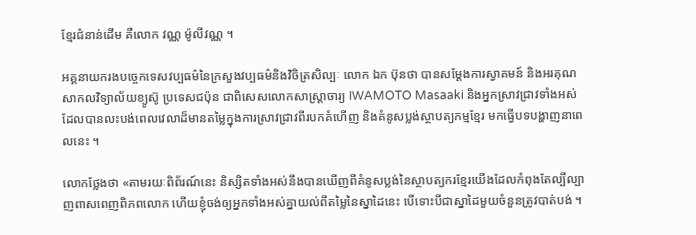ខ្មែរជំនាន់ដើម គឺលោក វណ្ណ ម៉ូលីវណ្ណ ។

អគ្គនាយករងបច្ចេកទេសវប្បធម៌នៃក្រសួងវប្បធម៌និងវិចិត្រសិល្បៈ លោក ឯក ប៊ុនថា បានសម្ដែងការស្វាគមន៍ និងអរគុណសាកលវិទ្យាល័យខ្យូស៊ូ ប្រទេសជប៉ុន ជាពិសេសលោកសាស្ត្រាចារ្យ IWAMOTO Masaaki និងអ្នកស្រាវជ្រាវទាំងអស់ ដែលបានលះបង់ពេលវេលាដ៏មានតម្លៃក្នុងការស្រាវជ្រាវពីរបកគំហើញ និងគំនូសប្លង់ស្ថាបត្យកម្មខ្មែរ មកធ្វើបទបង្ហាញនាពេលនេះ ។

លោកថ្លែងថា «តាមរយៈពិព័រណ៍នេះ និស្សិតទាំងអស់នឹងបានឃើញពីគំនូសប្លង់នៃស្ថាបត្យករខ្មែរយើងដែលកំពុងតែល្បីល្បាញពាសពេញពិភពលោក ហើយខ្ញុំចង់ឲ្យអ្នកទាំងអស់គ្នាយល់ពីតម្លៃនៃស្នាដៃនេះ បើទោះបីជាស្នាដៃមួយចំនួនត្រូវបាត់បង់ ។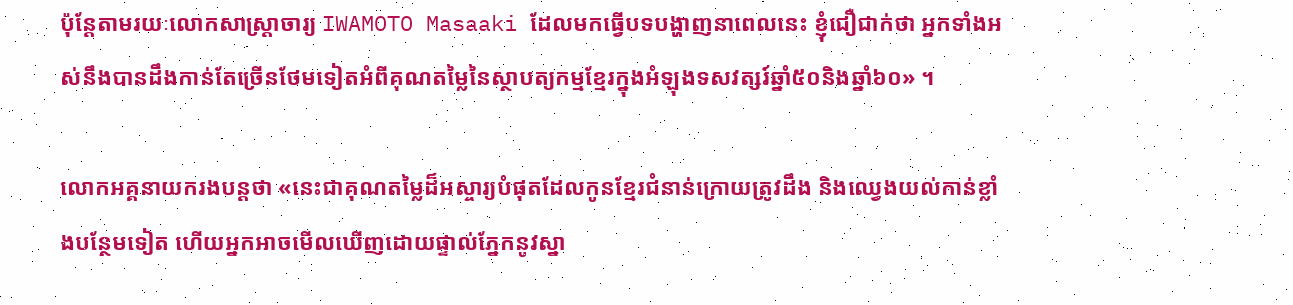ប៉ុន្តែតាមរយៈលោកសាស្ត្រាចារ្យ IWAMOTO Masaaki ដែលមកធ្វើបទបង្ហាញនាពេលនេះ ខ្ញុំជឿជាក់ថា អ្នកទាំងអស់នឹងបានដឹងកាន់តែច្រើនថែមទៀតអំពីគុណតម្លៃនៃស្ថាបត្យកម្មខ្មែរក្នុងអំឡុងទសវត្សរ៍ឆ្នាំ៥០និងឆ្នាំ៦០» ។

លោកអគ្គនាយករងបន្ដថា «នេះជាគុណតម្លៃដ៏អស្ចារ្យបំផុតដែលកូនខ្មែរជំនាន់ក្រោយត្រូវដឹង និងឈ្វេងយល់កាន់ខ្លាំងបន្ថែមទៀត ហើយអ្នកអាចមើលឃើញដោយផ្ទាល់ភ្នែកនូវស្នា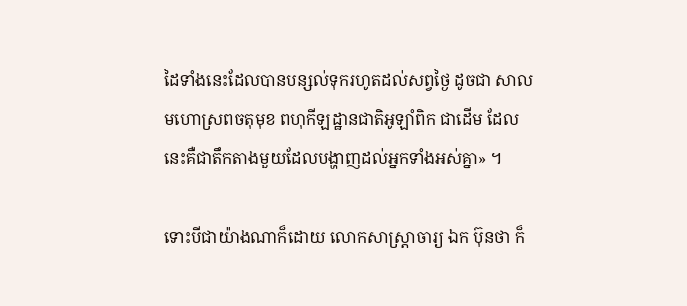ដៃទាំងនេះដែលបានបន្សល់ទុករហូតដល់សព្វថ្ងៃ ដូចជា សាលមហោស្រពចតុមុខ ពហុកីឡដ្ឋានជាតិអូឡាំពិក ជាដើម ដែលនេះគឺជាតឹកតាងមួយដែលបង្ហាញដល់អ្នកទាំងអស់គ្នា» ។

ទោះបីជាយ៉ាងណាក៏ដោយ លោកសាស្ត្រាចារ្យ ឯក ប៊ុនថា ក៏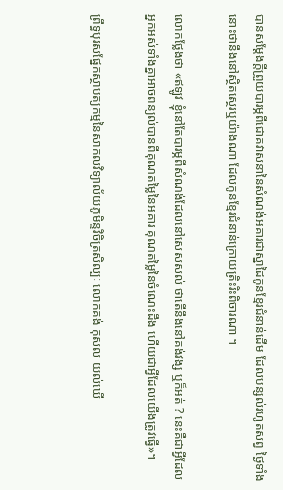បានសម្ដែងក្ដីព្រួយបារម្ភពីជោគវាសនានៃសំណង់អគារជាស្នាដៃកូនខ្មែរជំនាន់ដើម ដែលបន្សល់រហូតសព្វ ថ្ងៃទាំងនោះថានឹងនៅស្ថិតស្ថេរឬយ៉ាងណា ដែលកូនខ្មែរជំនាន់ក្រោយត្រិះរិះពិចារណា ។

លោកថ្លែងថា «ឥឡូវ ខ្ញុំនៅតែបារម្ភពីសំណង់ដែលនៅសេសសល់ ថាតើនឹងនៅគង់វង្ស ឬក៏អត់ ? នេះគឺជាអ្វីដែលអ្នកអស់ទាំងគ្នាអាចពន្យល់បានពីគុណតម្លៃនៃអគារ គុណតម្លៃនៃចំណេះដឹង ហើយជាអ្វីដែលយើងត្រូវធ្វើ»។

ព្រឹទ្ធបុរសផ្នែកស្ថាបត្យកម្មនៃសាកលវិទ្យាល័យភូមិន្ទវិចិត្រសិល្បៈ លោកគង់ កុសល យល់ឃើ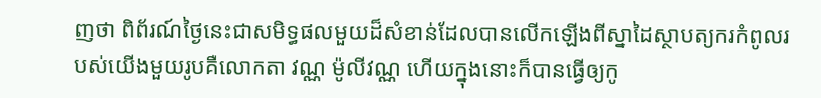ញថា ពិព័រណ៍ថ្ងៃនេះជាសមិទ្ធផលមួយដ៏សំខាន់ដែលបានលើកឡើងពីស្នាដៃស្ថាបត្យករកំពូលរបស់យើងមួយរូបគឺលោកតា វណ្ណ ម៉ូលីវណ្ណ ហើយក្នុងនោះក៏បានធ្វើឲ្យកូ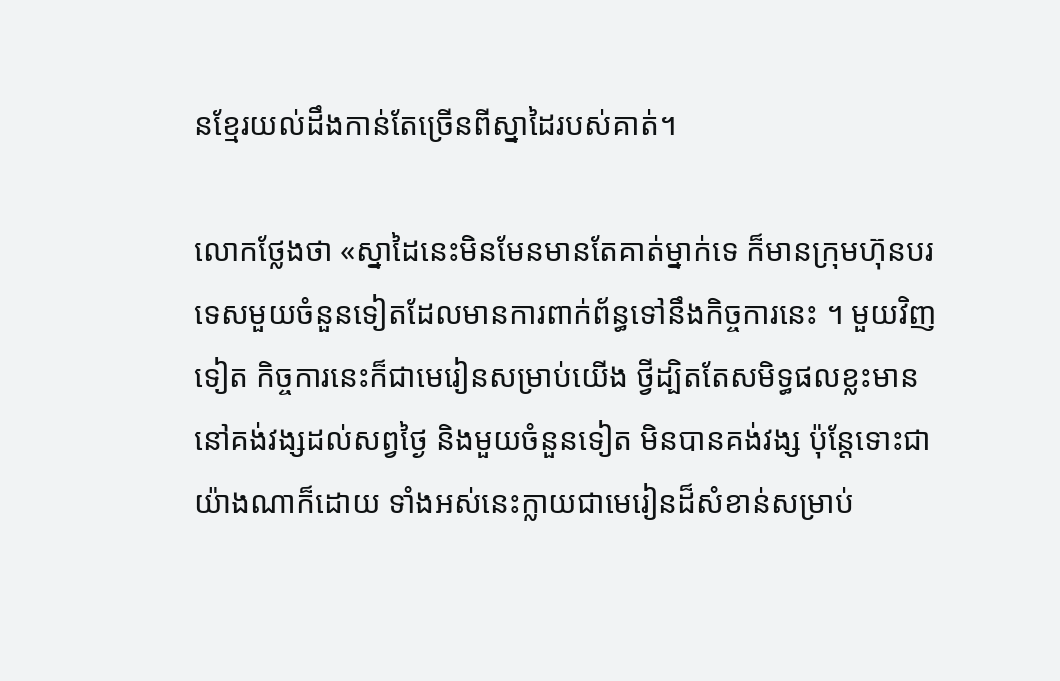នខ្មែរយល់ដឹងកាន់តែច្រើនពីស្នាដៃរបស់គាត់។

លោកថ្លែងថា «ស្នាដៃនេះមិនមែនមានតែគាត់ម្នាក់ទេ ក៏មានក្រុមហ៊ុនបរទេសមួយចំនួនទៀតដែលមានការពាក់ព័ន្ធទៅនឹងកិច្ចការនេះ ។ មួយវិញទៀត កិច្ចការនេះក៏ជាមេរៀនសម្រាប់យើង ថ្វីដ្បិតតែសមិទ្ធផលខ្លះមាននៅគង់វង្សដល់សព្វថ្ងៃ និងមួយចំនួនទៀត មិនបានគង់វង្ស ប៉ុន្ដែទោះជាយ៉ាងណាក៏ដោយ ទាំងអស់នេះក្លាយជាមេរៀនដ៏សំខាន់សម្រាប់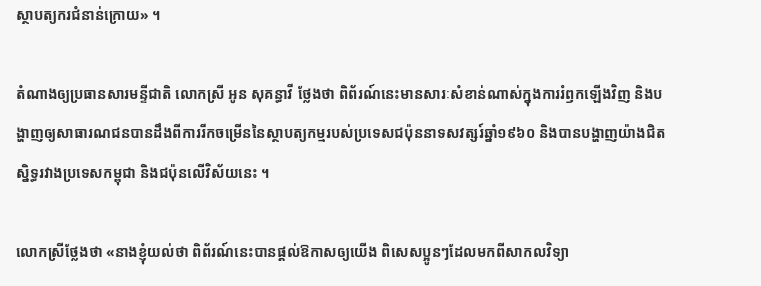ស្ថាបត្យករជំនាន់ក្រោយ» ។

តំណាងឲ្យប្រធានសារមន្ទីជាតិ លោកស្រី អូន សុគន្ធាវី ថ្លែងថា ពិព័រណ៍នេះមានសារៈសំខាន់ណាស់ក្នុងការរំឭកឡើងវិញ និងបង្ហាញឲ្យសាធារណជនបានដឹងពីការរីកចម្រើននៃស្ថាបត្យកម្មរបស់ប្រទេសជប៉ុននាទសវត្សរ៍ឆ្នាំ១៩៦០ និងបានបង្ហាញយ៉ាងជិតស្និទ្ធរវាងប្រទេសកម្ពុជា និងជប៉ុនលើវិស័យនេះ ។

លោកស្រីថ្លែងថា «នាងខ្ញុំយល់ថា ពិព័រណ៍នេះបានផ្ដល់ឱកាសឲ្យយើង ពិសេសប្អូនៗដែលមកពីសាកលវិទ្យា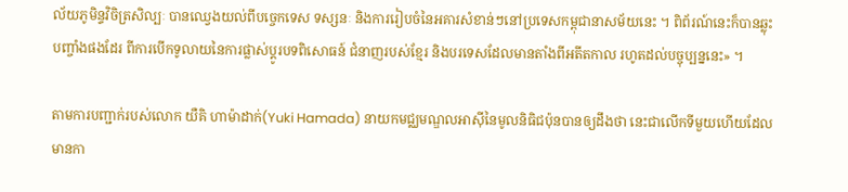ល័យភូមិន្ទវិចិត្រសិល្បៈ បានឈ្វេងយល់ពីបច្ចេកទេស ទស្សនៈ និងការរៀបចំនៃអគារសំខាន់ៗនៅប្រទេសកម្ពុជានាសម័យនេះ ។ ពិព័រណ៍នេះក៏បានឆ្លុះបញ្ចាំងផងដែរ ពីការបើកទូលាយនៃការផ្លាស់ប្ដូរបទពិសោធន៍ ជំនាញរបស់ខ្មែរ និងបរទេសដែលមានតាំងពីអតីតកាល រហូតដល់បច្ចុប្បន្ននេះ» ។

តាមការបញ្ជាក់របស់លោក យឺគិ ហាម៉ាដាក់(Yuki Hamada) នាយកមជ្ឈមណ្ឌលអាស៊ីនៃមូលនិធិជប៉ុនបានឲ្យដឹងថា នេះជាលើកទីមួយហើយដែលមានកា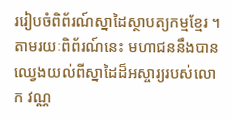ររៀបចំពិព័រណ៍ស្នាដៃស្ថាបត្យកម្មខ្មែរ ។ តាមរយៈពិព័រណ៍នេះ មហាជននឹងបានឈ្វេងយល់ពីស្នាដៃដ៏អស្ចារ្យរបស់លោក វណ្ណ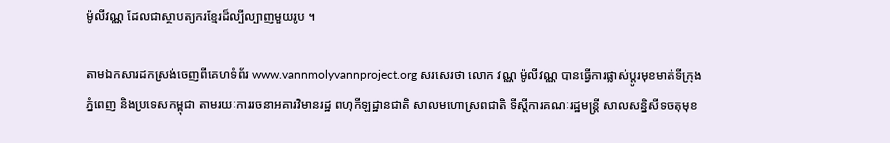ម៉ូលីវណ្ណ ដែលជាស្ថាបត្យករខ្មែរដ៏ល្បីល្បាញមួយរូប ។

តាមឯកសារដកស្រង់ចេញពីគេហទំព័រ www.vannmolyvannproject.org សរសេរថា លោក វណ្ណ ម៉ូលីវណ្ណ បានធ្វើការផ្លាស់ប្តូរមុខមាត់ទីក្រុងភ្នំពេញ និងប្រទេសកម្ពុជា តាមរយៈការរចនាអគារវិមានរដ្ឋ ពហុកីឡដ្ឋានជាតិ សាលមហោស្រពជាតិ ទីស្តីការគណៈរដ្ឋមន្ត្រី សាលសន្និសីទចតុមុខ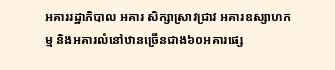អគាររដ្ឋាភិបាល អគារ សិក្សាស្រាវជ្រាវ អគារឧស្សាហកម្ម និងអគារលំនៅឋានច្រើនជាង៦០អគារផ្សេ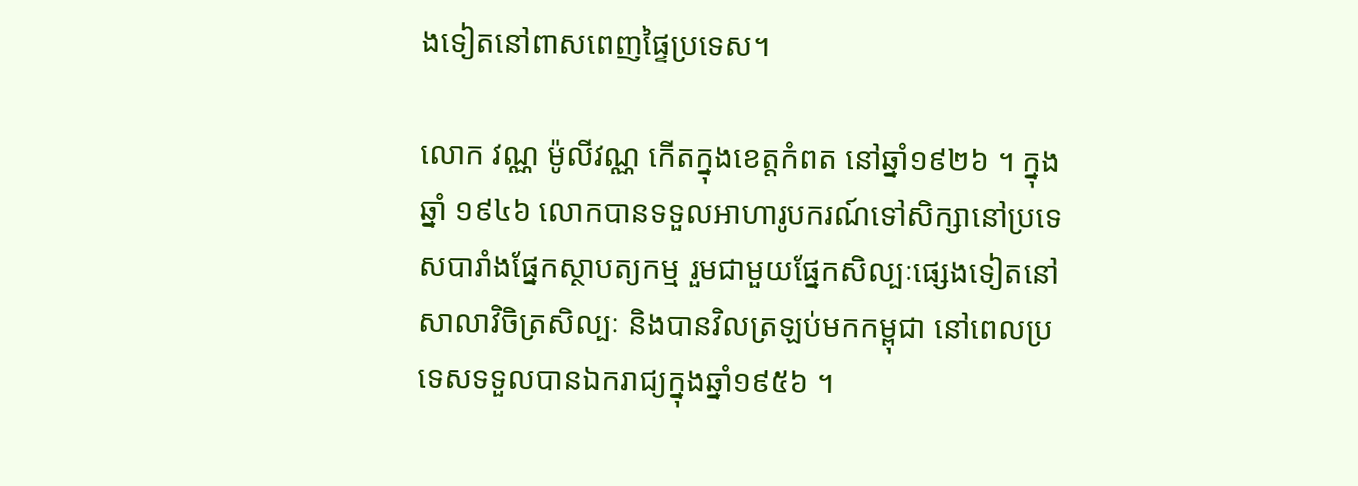ងទៀតនៅពាសពេញផ្ទៃប្រទេស។

លោក វណ្ណ ម៉ូលីវណ្ណ កើតក្នុងខេត្តកំពត នៅឆ្នាំ១៩២៦ ។ ក្នុងឆ្នាំ ១៩៤៦ លោកបានទទួលអាហារូបករណ៍ទៅសិក្សានៅប្រទេសបារាំងផ្នែកស្ថាបត្យកម្ម រួមជាមួយផ្នែកសិល្បៈផ្សេងទៀតនៅសាលាវិចិត្រសិល្បៈ និងបានវិលត្រឡប់មកកម្ពុជា នៅពេលប្រទេសទទួលបានឯករាជ្យក្នុងឆ្នាំ១៩៥៦ ។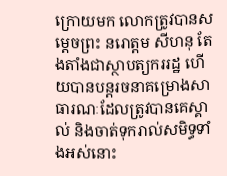ក្រោយមក លោកត្រូវបានសម្តេចព្រះ នរោត្តម សីហនុ តែងតាំងជាស្ថាបត្យកររដ្ឋ ហើយបានបន្តរចនាគម្រោងសាធារណៈដែលត្រូវបានគេស្គាល់ និងចាត់ទុករាល់សមិទ្ធទាំងអស់នោះ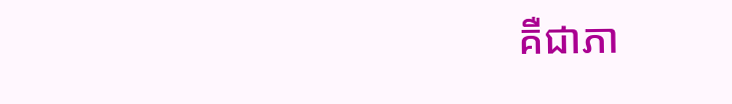គឺជាភា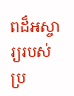ពដ៏អស្ចារ្យរបស់ប្រ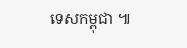ទេសកម្ពុជា ៕